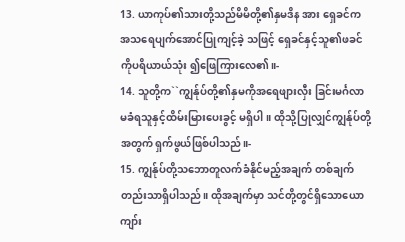13. ယာကုပ်၏သားတို့သည်မိမိတို့၏နှမဒိန အား ရှေခင်ကအသရေပျက်အောင်ပြုကျင့်ခဲ့ သဖြင့် ရှေခင်နှင့်သူ၏ဖခင်ကိုပရိယာယ်သုံး ၍ဖြေကြားလေ၏။-
14. သူတို့က``ကျွန်ုပ်တို့၏နှမကိုအရေဖျားလှီး ခြင်းမင်္ဂလာမခံရသူနှင့်ထိမ်းမြားပေးခွင့် မရှိပါ။ ထိုသို့ပြုလျှင်ကျွန်ုပ်တို့အတွက် ရှက်ဖွယ်ဖြစ်ပါသည်။-
15. ကျွန်ုပ်တို့သဘောတူလက်ခံနိုင်မည့်အချက် တစ်ချက်တည်းသာရှိပါသည်။ ထိုအချက်မှာ သင်တို့တွင်ရှိသောယောကျာ်း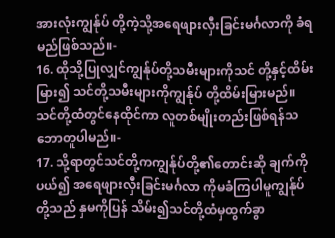အားလုံးကျွန်ုပ် တို့ကဲ့သို့အရေဖျားလှီးခြင်းမင်္ဂလာကို ခံရမည်ဖြစ်သည်။-
16. ထိုသို့ပြုလျှင်ကျွန်ုပ်တို့သမီးများကိုသင် တို့နှင့်ထိမ်းမြား၍ သင်တို့သမီးများကိုကျွန်ုပ် တို့ထိမ်းမြားမည်။ သင်တို့ထံတွင်နေထိုင်ကာ လူတစ်မျိုးတည်းဖြစ်ရန်သဘောတူပါမည်။-
17. သို့ရာတွင်သင်တို့ကကျွန်ုပ်တို့၏တောင်းဆို ချက်ကိုပယ်၍ အရေဖျားလှီးခြင်းမင်္ဂလာ ကိုမခံကြပါမူကျွန်ုပ်တို့သည် နှမကိုပြန် သိမ်း၍သင်တို့ထံမှထွက်ခွာ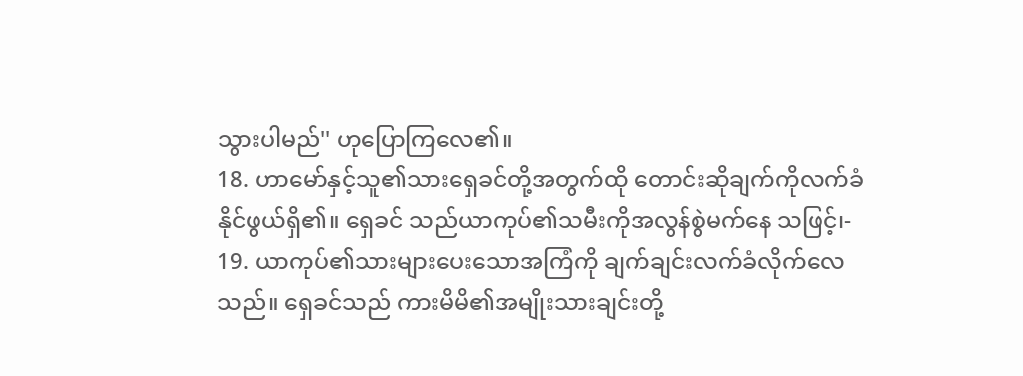သွားပါမည်'' ဟုပြောကြလေ၏။
18. ဟာမော်နှင့်သူ၏သားရှေခင်တို့အတွက်ထို တောင်းဆိုချက်ကိုလက်ခံနိုင်ဖွယ်ရှိ၏။ ရှေခင် သည်ယာကုပ်၏သမီးကိုအလွန်စွဲမက်နေ သဖြင့်၊-
19. ယာကုပ်၏သားများပေးသောအကြံကို ချက်ချင်းလက်ခံလိုက်လေသည်။ ရှေခင်သည် ကားမိမိ၏အမျိုးသားချင်းတို့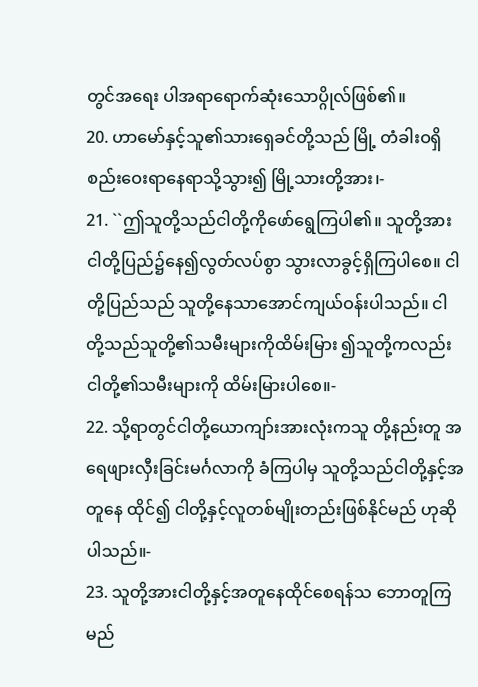တွင်အရေး ပါအရာရောက်ဆုံးသောပ္ဂိုလ်ဖြစ်၏။
20. ဟာမော်နှင့်သူ၏သားရှေခင်တို့သည် မြို့ တံခါးဝရှိစည်းဝေးရာနေရာသို့သွား၍ မြို့သားတို့အား၊-
21. ``ဤသူတို့သည်ငါတို့ကိုဖော်ရွေကြပါ၏။ သူတို့အားငါတို့ပြည်၌နေ၍လွတ်လပ်စွာ သွားလာခွင့်ရှိကြပါစေ။ ငါတို့ပြည်သည် သူတို့နေသာအောင်ကျယ်ဝန်းပါသည်။ ငါ တို့သည်သူတို့၏သမီးများကိုထိမ်းမြား ၍သူတို့ကလည်းငါတို့၏သမီးများကို ထိမ်းမြားပါစေ။-
22. သို့ရာတွင်ငါတို့ယောကျာ်းအားလုံးကသူ တို့နည်းတူ အရေဖျားလှီးခြင်းမင်္ဂလာကို ခံကြပါမှ သူတို့သည်ငါတို့နှင့်အတူနေ ထိုင်၍ ငါတို့နှင့်လူတစ်မျိုးတည်းဖြစ်နိုင်မည် ဟုဆိုပါသည်။-
23. သူတို့အားငါတို့နှင့်အတူနေထိုင်စေရန်သ ဘောတူကြမည်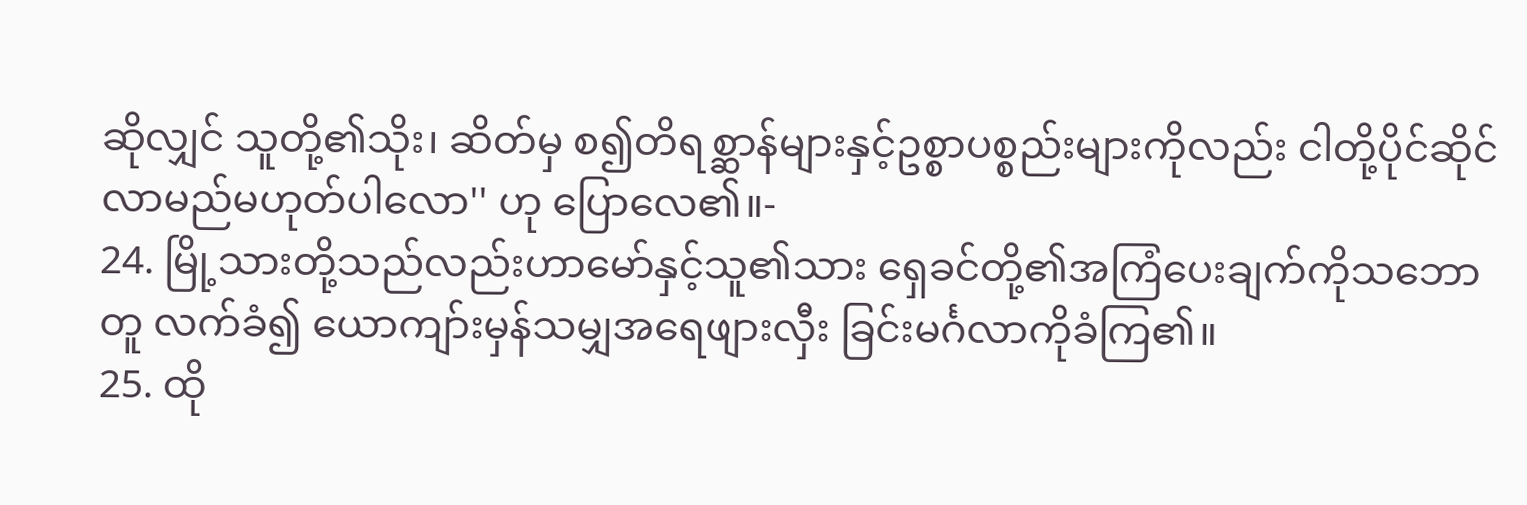ဆိုလျှင် သူတို့၏သိုး၊ ဆိတ်မှ စ၍တိရစ္ဆာန်များနှင့်ဥစ္စာပစ္စည်းများကိုလည်း ငါတို့ပိုင်ဆိုင်လာမည်မဟုတ်ပါလော'' ဟု ပြောလေ၏။-
24. မြို့သားတို့သည်လည်းဟာမော်နှင့်သူ၏သား ရှေခင်တို့၏အကြံပေးချက်ကိုသဘောတူ လက်ခံ၍ ယောကျာ်းမှန်သမျှအရေဖျားလှီး ခြင်းမင်္ဂလာကိုခံကြ၏။
25. ထို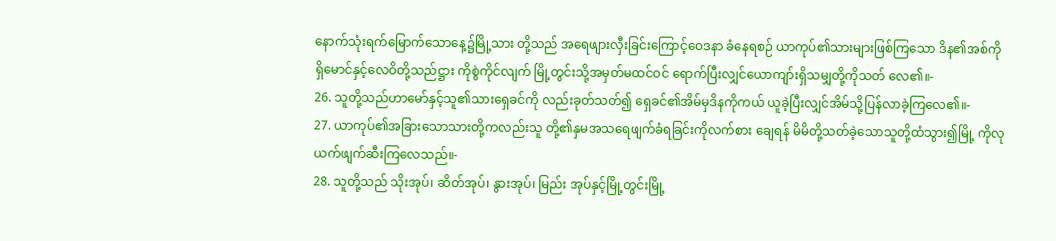နောက်သုံးရက်မြောက်သောနေ့၌မြို့သား တို့သည် အရေဖျားလှီးခြင်းကြောင့်ဝေဒနာ ခံနေရစဉ် ယာကုပ်၏သားများဖြစ်ကြသော ဒိန၏အစ်ကိုရှိမောင်နှင့်လေဝိတို့သည်ဋ္ဌား ကိုစွဲကိုင်လျက် မြို့တွင်းသို့အမှတ်မထင်ဝင် ရောက်ပြီးလျှင်ယောကျာ်းရှိသမျှတို့ကိုသတ် လေ၏။-
26. သူတို့သည်ဟာမော်နှင့်သူ၏သားရှေခင်ကို လည်းခုတ်သတ်၍ ရှေခင်၏အိမ်မှဒိနကိုကယ် ယူခဲ့ပြီးလျှင်အိမ်သို့ပြန်လာခဲ့ကြလေ၏။-
27. ယာကုပ်၏အခြားသောသားတို့ကလည်းသူ တို့၏နှမအသရေဖျက်ခံရခြင်းကိုလက်စား ချေရန် မိမိတို့သတ်ခဲ့သောသူတို့ထံသွား၍မြို့ ကိုလုယက်ဖျက်ဆီးကြလေသည်။-
28. သူတို့သည် သိုးအုပ်၊ ဆိတ်အုပ်၊ နွားအုပ်၊ မြည်း အုပ်နှင့်မြို့တွင်းမြို့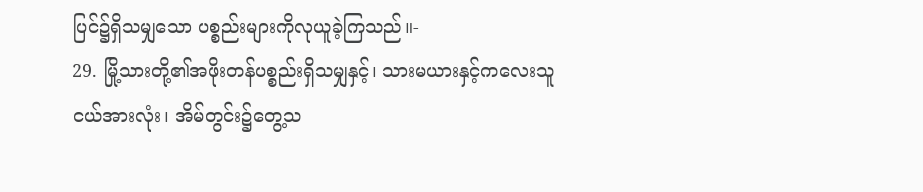ပြင်၌ရှိသမျှသော ပစ္စည်းများကိုလုယူခဲ့ကြသည်။-
29. မြို့သားတို့၏အဖိုးတန်ပစ္စည်းရှိသမျှနှင့်၊ သားမယားနှင့်ကလေးသူငယ်အားလုံး၊ အိမ်တွင်း၌တွေ့သ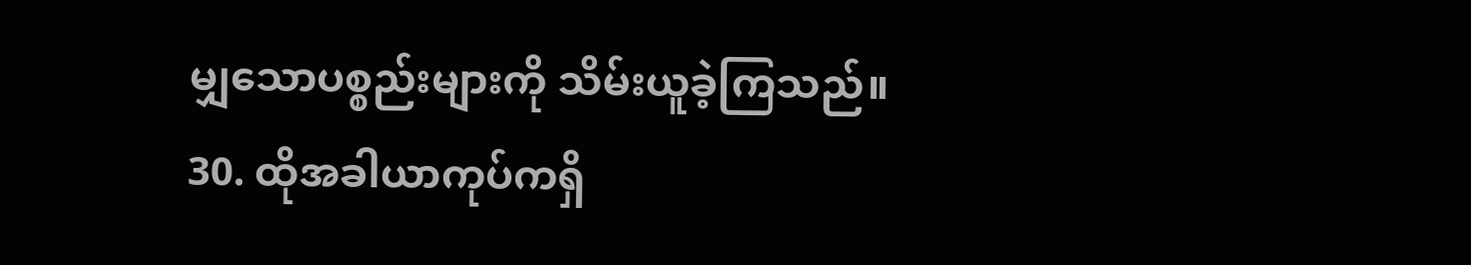မျှသောပစ္စည်းများကို သိမ်းယူခဲ့ကြသည်။
30. ထိုအခါယာကုပ်ကရှိ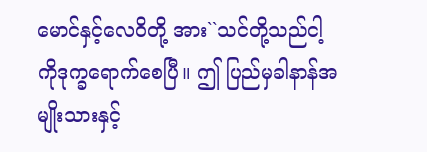မောင်နှင့်လေဝိတို့ အား``သင်တို့သည်ငါ့ကိုဒုက္ခရောက်စေပြီ။ ဤ ပြည်မှခါနာန်အမျိုးသားနှင့်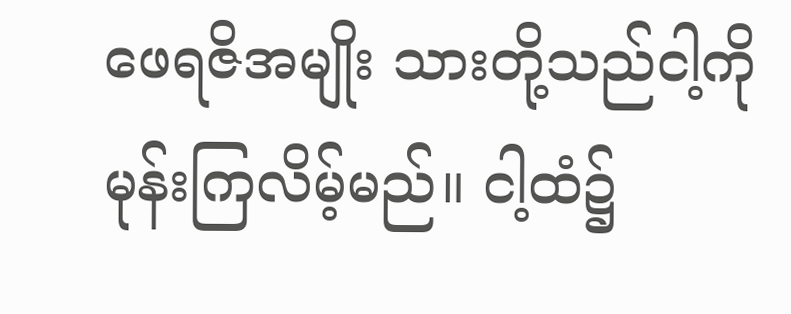ဖေရဇိအမျိုး သားတို့သည်ငါ့ကိုမုန်းကြလိမ့်မည်။ ငါ့ထံ၌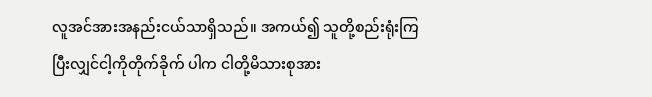လူအင်အားအနည်းငယ်သာရှိသည်။ အကယ်၍ သူတို့စည်းရုံးကြပြီးလျှင်ငါ့ကိုတိုက်ခိုက် ပါက ငါတို့မိသားစုအား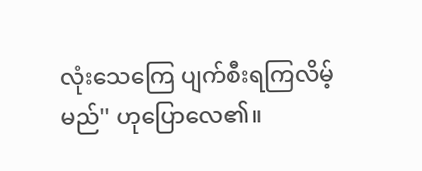လုံးသေကြေ ပျက်စီးရကြလိမ့်မည်'' ဟုပြောလေ၏။